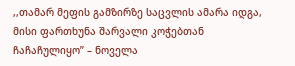,,თამარ მეფის გამზირზე საცვლის ამარა იდგა, მისი ფართხუნა შარვალი კოჭებთან ჩაჩაჩულიყო” – ნოველა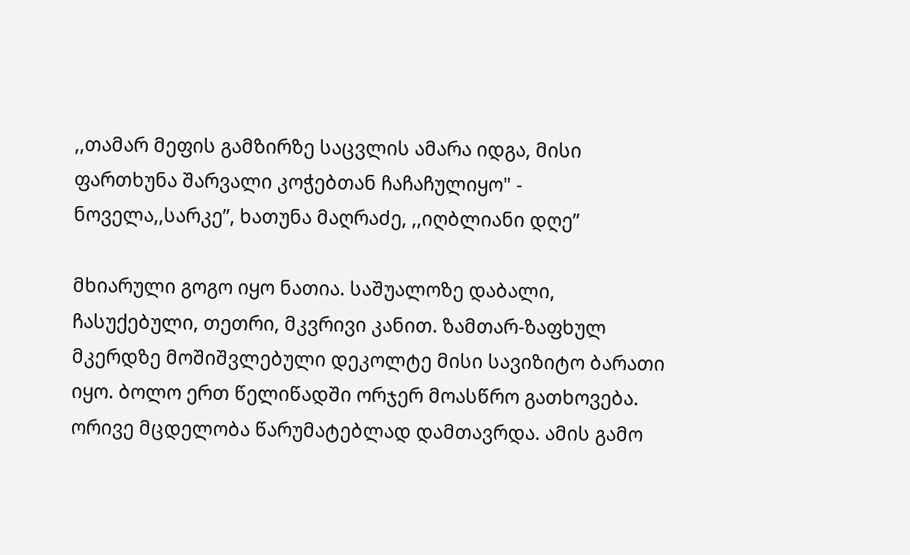,,თამარ მეფის გამზირზე საცვლის ამარა იდგა, მისი ფართხუნა შარვალი კოჭებთან ჩაჩაჩულიყო" - ნოველა,,სარკე”, ხათუნა მაღრაძე, ,,იღბლიანი დღე”

მხიარული გოგო იყო ნათია. საშუალოზე დაბალი, ჩასუქებული, თეთრი, მკვრივი კანით. ზამთარ-ზაფხულ მკერდზე მოშიშვლებული დეკოლტე მისი სავიზიტო ბარათი იყო. ბოლო ერთ წელიწადში ორჯერ მოასწრო გათხოვება. ორივე მცდელობა წარუმატებლად დამთავრდა. ამის გამო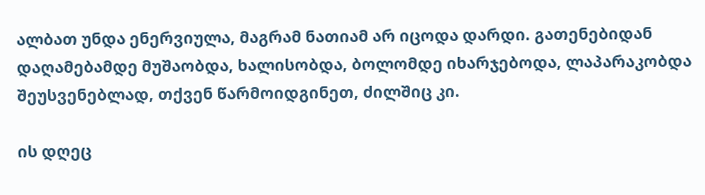ალბათ უნდა ენერვიულა, მაგრამ ნათიამ არ იცოდა დარდი. გათენებიდან დაღამებამდე მუშაობდა, ხალისობდა, ბოლომდე იხარჯებოდა, ლაპარაკობდა შეუსვენებლად, თქვენ წარმოიდგინეთ, ძილშიც კი.

ის დღეც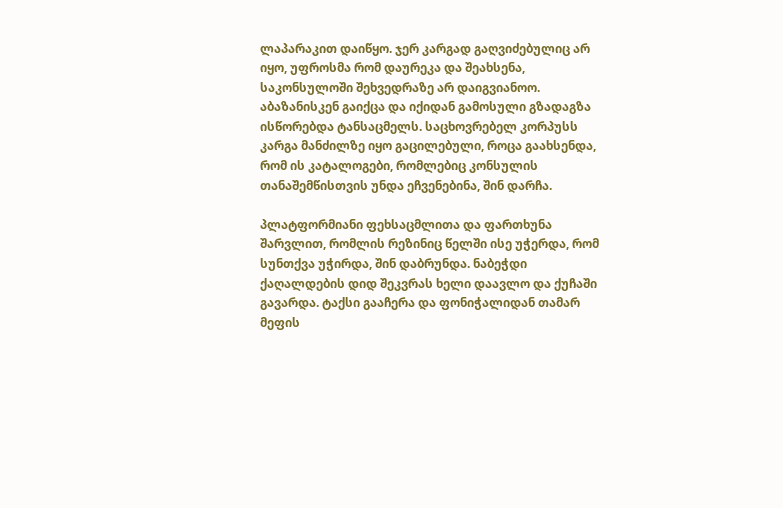ლაპარაკით დაიწყო. ჯერ კარგად გაღვიძებულიც არ იყო, უფროსმა რომ დაურეკა და შეახსენა, საკონსულოში შეხვედრაზე არ დაიგვიანოო. აბაზანისკენ გაიქცა და იქიდან გამოსული გზადაგზა ისწორებდა ტანსაცმელს. საცხოვრებელ კორპუსს კარგა მანძილზე იყო გაცილებული, როცა გაახსენდა, რომ ის კატალოგები, რომლებიც კონსულის თანაშემწისთვის უნდა ეჩვენებინა, შინ დარჩა.

პლატფორმიანი ფეხსაცმლითა და ფართხუნა შარვლით, რომლის რეზინიც წელში ისე უჭერდა, რომ სუნთქვა უჭირდა, შინ დაბრუნდა. ნაბეჭდი ქაღალდების დიდ შეკვრას ხელი დაავლო და ქუჩაში გავარდა. ტაქსი გააჩერა და ფონიჭალიდან თამარ მეფის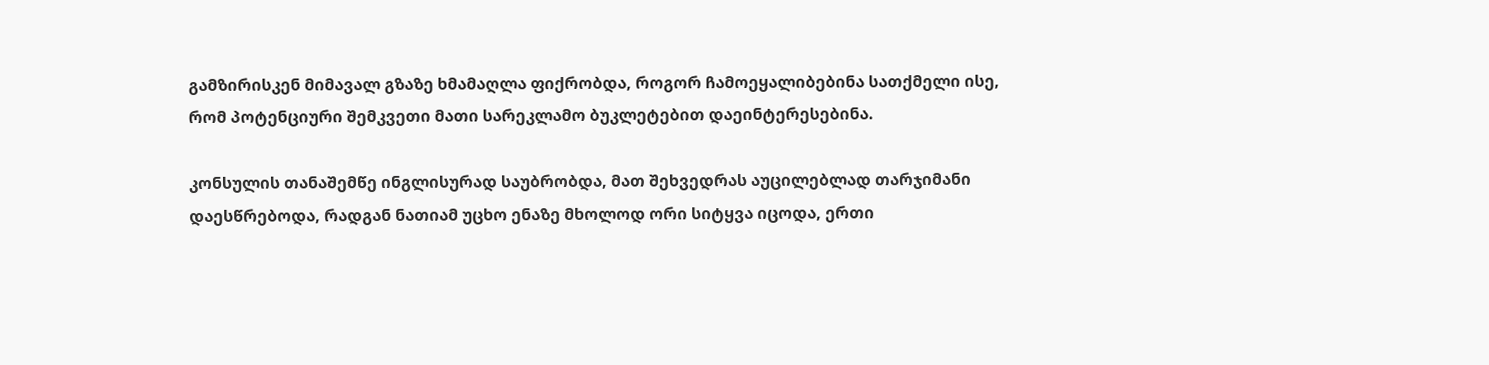გამზირისკენ მიმავალ გზაზე ხმამაღლა ფიქრობდა, როგორ ჩამოეყალიბებინა სათქმელი ისე, რომ პოტენციური შემკვეთი მათი სარეკლამო ბუკლეტებით დაეინტერესებინა.

კონსულის თანაშემწე ინგლისურად საუბრობდა, მათ შეხვედრას აუცილებლად თარჯიმანი დაესწრებოდა, რადგან ნათიამ უცხო ენაზე მხოლოდ ორი სიტყვა იცოდა, ერთი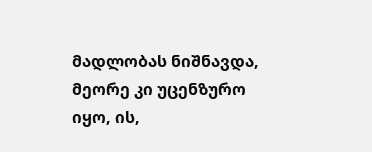მადლობას ნიშნავდა, მეორე კი უცენზურო იყო, ის,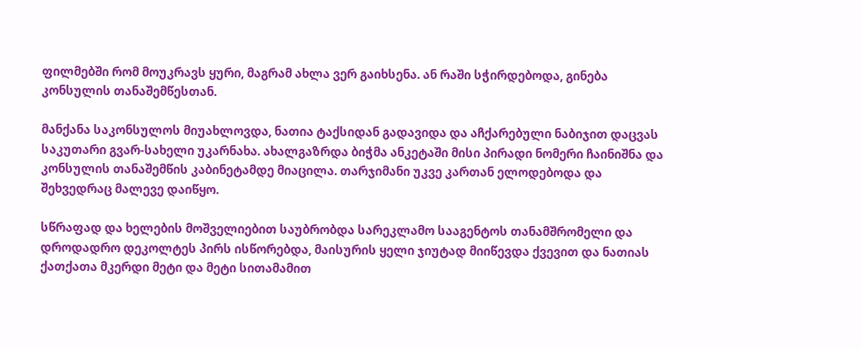ფილმებში რომ მოუკრავს ყური, მაგრამ ახლა ვერ გაიხსენა. ან რაში სჭირდებოდა, გინება კონსულის თანაშემწესთან.

მანქანა საკონსულოს მიუახლოვდა, ნათია ტაქსიდან გადავიდა და აჩქარებული ნაბიჯით დაცვას საკუთარი გვარ-სახელი უკარნახა. ახალგაზრდა ბიჭმა ანკეტაში მისი პირადი ნომერი ჩაინიშნა და კონსულის თანაშემწის კაბინეტამდე მიაცილა. თარჯიმანი უკვე კართან ელოდებოდა და შეხვედრაც მალევე დაიწყო.

სწრაფად და ხელების მოშველიებით საუბრობდა სარეკლამო სააგენტოს თანამშრომელი და დროდადრო დეკოლტეს პირს ისწორებდა, მაისურის ყელი ჯიუტად მიიწევდა ქვევით და ნათიას ქათქათა მკერდი მეტი და მეტი სითამამით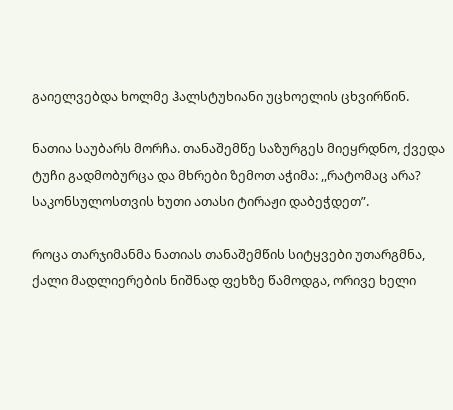გაიელვებდა ხოლმე ჰალსტუხიანი უცხოელის ცხვირწინ.

ნათია საუბარს მორჩა. თანაშემწე საზურგეს მიეყრდნო, ქვედა ტუჩი გადმობურცა და მხრები ზემოთ აჭიმა: ,,რატომაც არა? საკონსულოსთვის ხუთი ათასი ტირაჟი დაბეჭდეთ”.

როცა თარჯიმანმა ნათიას თანაშემწის სიტყვები უთარგმნა, ქალი მადლიერების ნიშნად ფეხზე წამოდგა, ორივე ხელი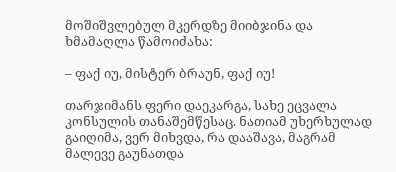მოშიშვლებულ მკერდზე მიიბჯინა და ხმამაღლა წამოიძახა:

– ფაქ იუ, მისტერ ბრაუნ, ფაქ იუ!

თარჯიმანს ფერი დაეკარგა, სახე ეცვალა კონსულის თანაშემწესაც. ნათიამ უხერხულად გაიღიმა, ვერ მიხვდა, რა დააშავა, მაგრამ მალევე გაუნათდა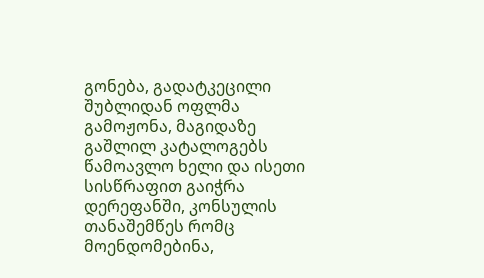გონება, გადატკეცილი შუბლიდან ოფლმა გამოჟონა, მაგიდაზე გაშლილ კატალოგებს წამოავლო ხელი და ისეთი სისწრაფით გაიჭრა დერეფანში, კონსულის თანაშემწეს რომც მოენდომებინა,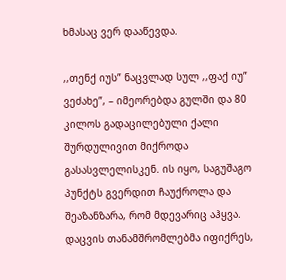ხმასაც ვერ დააწევდა.

,,თენქ იუს” ნაცვლად სულ ,,ფაქ იუ” ვეძახე”, – იმეორებდა გულში და 80 კილოს გადაცილებული ქალი შურდულივით მიქროდა გასასვლელისკენ. ის იყო, საგუშაგო პუნქტს გვერდით ჩაუქროლა და შეაზანზარა, რომ მდევარიც აჰყვა. დაცვის თანამშრომლებმა იფიქრეს,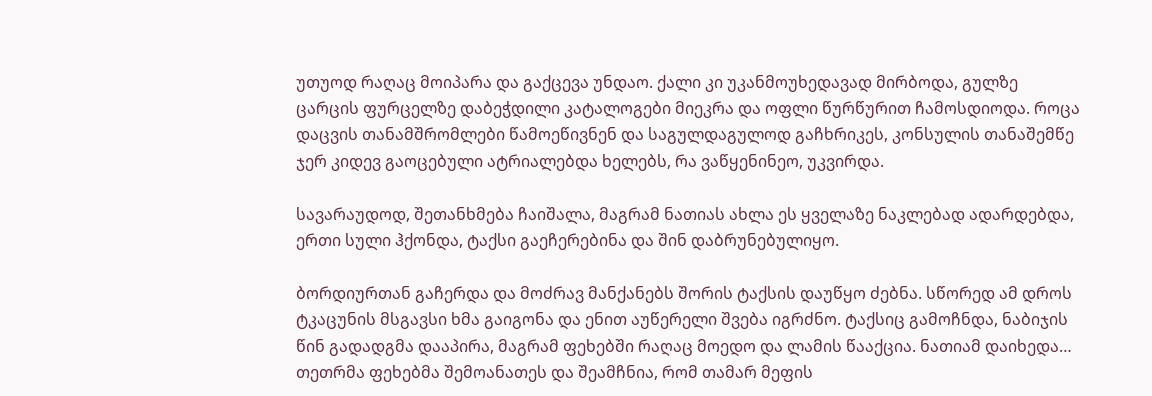უთუოდ რაღაც მოიპარა და გაქცევა უნდაო. ქალი კი უკანმოუხედავად მირბოდა, გულზე ცარცის ფურცელზე დაბეჭდილი კატალოგები მიეკრა და ოფლი წურწურით ჩამოსდიოდა. როცა დაცვის თანამშრომლები წამოეწივნენ და საგულდაგულოდ გაჩხრიკეს, კონსულის თანაშემწე ჯერ კიდევ გაოცებული ატრიალებდა ხელებს, რა ვაწყენინეო, უკვირდა.

სავარაუდოდ, შეთანხმება ჩაიშალა, მაგრამ ნათიას ახლა ეს ყველაზე ნაკლებად ადარდებდა, ერთი სული ჰქონდა, ტაქსი გაეჩერებინა და შინ დაბრუნებულიყო.

ბორდიურთან გაჩერდა და მოძრავ მანქანებს შორის ტაქსის დაუწყო ძებნა. სწორედ ამ დროს ტკაცუნის მსგავსი ხმა გაიგონა და ენით აუწერელი შვება იგრძნო. ტაქსიც გამოჩნდა, ნაბიჯის წინ გადადგმა დააპირა, მაგრამ ფეხებში რაღაც მოედო და ლამის წააქცია. ნათიამ დაიხედა… თეთრმა ფეხებმა შემოანათეს და შეამჩნია, რომ თამარ მეფის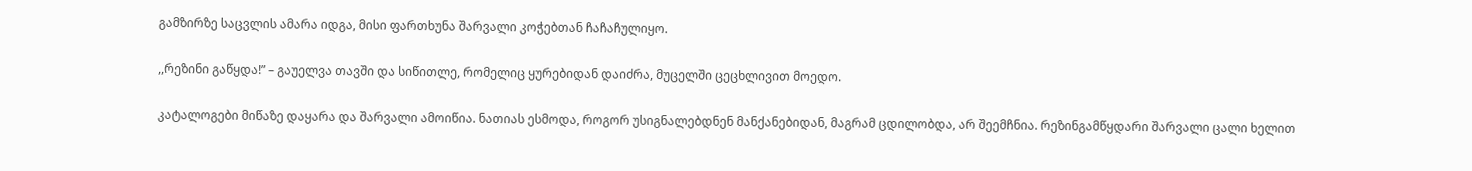გამზირზე საცვლის ამარა იდგა, მისი ფართხუნა შარვალი კოჭებთან ჩაჩაჩულიყო.

,,რეზინი გაწყდა!” – გაუელვა თავში და სიწითლე, რომელიც ყურებიდან დაიძრა, მუცელში ცეცხლივით მოედო.

კატალოგები მიწაზე დაყარა და შარვალი ამოიწია. ნათიას ესმოდა, როგორ უსიგნალებდნენ მანქანებიდან, მაგრამ ცდილობდა, არ შეემჩნია. რეზინგამწყდარი შარვალი ცალი ხელით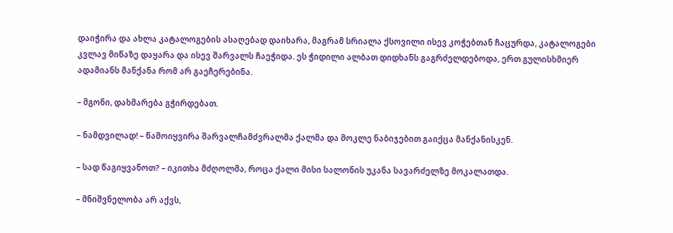დაიჭირა და ახლა კატალოგების ასაღებად დაიხარა, მაგრამ სრიალა ქსოვილი ისევ კოჭებთან ჩაცურდა, კატალოგები კვლავ მიწაზე დაყარა და ისევ შარვალს ჩაეჭიდა. ეს ჭიდილი ალბათ დიდხანს გაგრძელდებოდა, ერთ გულისხმიერ ადამიანს მანქანა რომ არ გაეჩერებინა.

– მგონი, დახმარება გჭირდებათ.

– ნამდვილად! – წამოიყვირა შარვალჩამძვრალმა ქალმა და მოკლე ნაბიჯებით გაიქცა მანქანისკენ.

– სად წაგიყვანოთ? – იკითხა მძღოლმა, როცა ქალი მისი სალონის უკანა სავარძელზე მოკალათდა.

– მნიშვნელობა არ აქვს,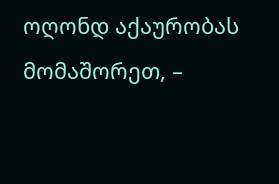ოღონდ აქაურობას მომაშორეთ, –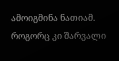ამოიგმინა ნათიამ. როგორც კი შარვალი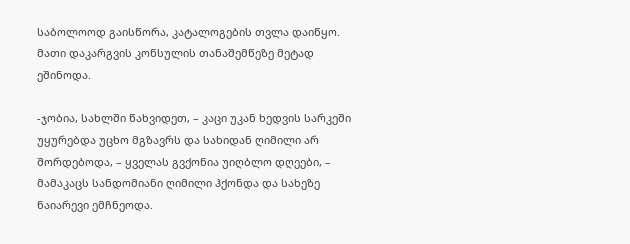საბოლოოდ გაისწორა, კატალოგების თვლა დაიწყო. მათი დაკარგვის კონსულის თანაშემწეზე მეტად ეშინოდა.

-ჯობია, სახლში წახვიდეთ, – კაცი უკან ხედვის სარკეში უყურებდა უცხო მგზავრს და სახიდან ღიმილი არ შორდებოდა, – ყველას გვქონია უიღბლო დღეები, – მამაკაცს სანდომიანი ღიმილი ჰქონდა და სახეზე ნაიარევი ემჩნეოდა.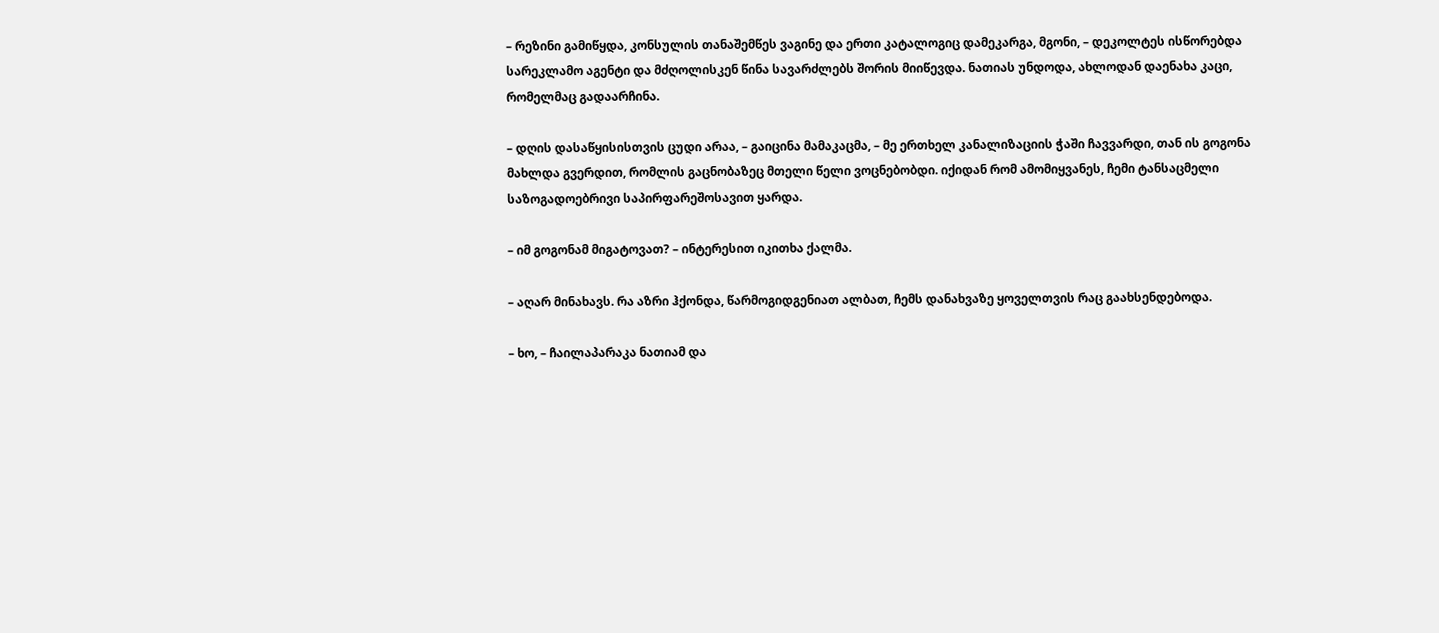– რეზინი გამიწყდა, კონსულის თანაშემწეს ვაგინე და ერთი კატალოგიც დამეკარგა, მგონი, – დეკოლტეს ისწორებდა სარეკლამო აგენტი და მძღოლისკენ წინა სავარძლებს შორის მიიწევდა. ნათიას უნდოდა, ახლოდან დაენახა კაცი, რომელმაც გადაარჩინა.

– დღის დასაწყისისთვის ცუდი არაა, – გაიცინა მამაკაცმა, – მე ერთხელ კანალიზაციის ჭაში ჩავვარდი, თან ის გოგონა მახლდა გვერდით, რომლის გაცნობაზეც მთელი წელი ვოცნებობდი. იქიდან რომ ამომიყვანეს, ჩემი ტანსაცმელი საზოგადოებრივი საპირფარეშოსავით ყარდა.

– იმ გოგონამ მიგატოვათ? – ინტერესით იკითხა ქალმა.

– აღარ მინახავს. რა აზრი ჰქონდა, წარმოგიდგენიათ ალბათ, ჩემს დანახვაზე ყოველთვის რაც გაახსენდებოდა.

– ხო, – ჩაილაპარაკა ნათიამ და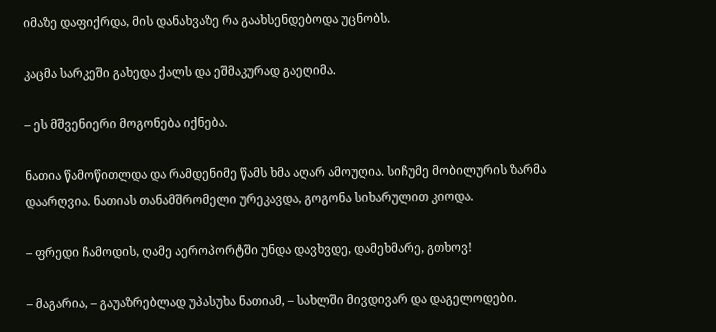იმაზე დაფიქრდა, მის დანახვაზე რა გაახსენდებოდა უცნობს.

კაცმა სარკეში გახედა ქალს და ეშმაკურად გაეღიმა.

– ეს მშვენიერი მოგონება იქნება.

ნათია წამოწითლდა და რამდენიმე წამს ხმა აღარ ამოუღია. სიჩუმე მობილურის ზარმა დაარღვია. ნათიას თანამშრომელი ურეკავდა, გოგონა სიხარულით კიოდა.

– ფრედი ჩამოდის, ღამე აეროპორტში უნდა დავხვდე, დამეხმარე, გთხოვ!

– მაგარია, – გაუაზრებლად უპასუხა ნათიამ, – სახლში მივდივარ და დაგელოდები.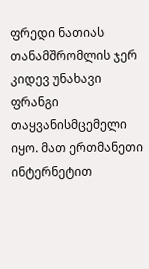ფრედი ნათიას თანამშრომლის ჯერ კიდევ უნახავი ფრანგი თაყვანისმცემელი იყო. მათ ერთმანეთი ინტერნეტით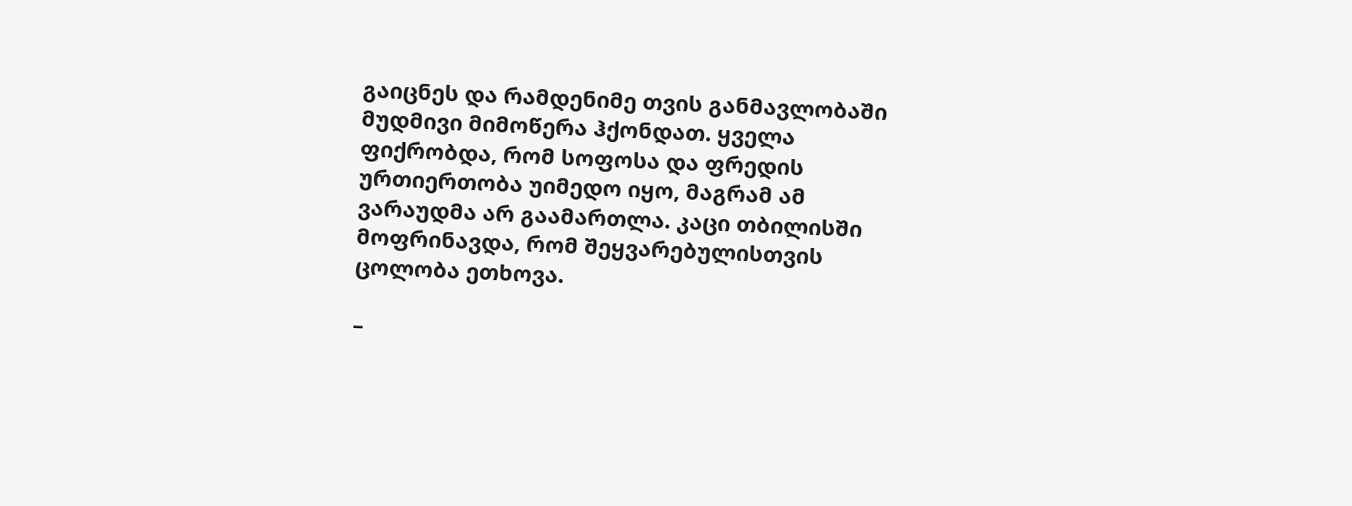გაიცნეს და რამდენიმე თვის განმავლობაში მუდმივი მიმოწერა ჰქონდათ. ყველა ფიქრობდა, რომ სოფოსა და ფრედის ურთიერთობა უიმედო იყო, მაგრამ ამ ვარაუდმა არ გაამართლა. კაცი თბილისში მოფრინავდა, რომ შეყვარებულისთვის ცოლობა ეთხოვა.

–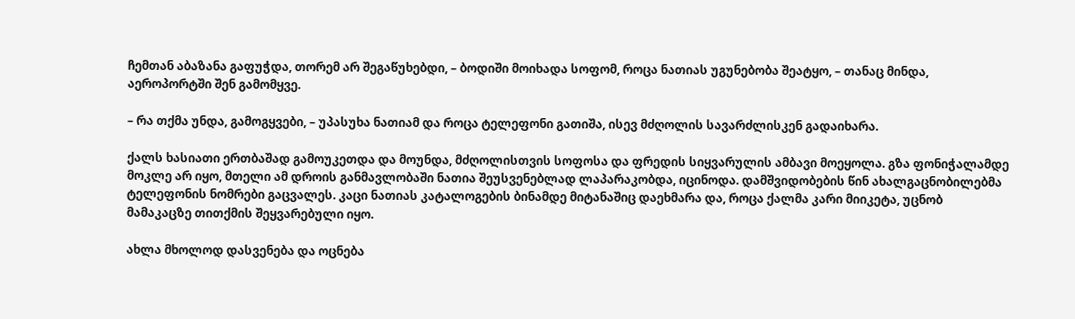ჩემთან აბაზანა გაფუჭდა, თორემ არ შეგაწუხებდი, – ბოდიში მოიხადა სოფომ, როცა ნათიას უგუნებობა შეატყო, – თანაც მინდა, აეროპორტში შენ გამომყვე.

– რა თქმა უნდა, გამოგყვები, – უპასუხა ნათიამ და როცა ტელეფონი გათიშა, ისევ მძღოლის სავარძლისკენ გადაიხარა.

ქალს ხასიათი ერთბაშად გამოუკეთდა და მოუნდა, მძღოლისთვის სოფოსა და ფრედის სიყვარულის ამბავი მოეყოლა. გზა ფონიჭალამდე მოკლე არ იყო, მთელი ამ დროის განმავლობაში ნათია შეუსვენებლად ლაპარაკობდა, იცინოდა. დამშვიდობების წინ ახალგაცნობილებმა ტელეფონის ნომრები გაცვალეს. კაცი ნათიას კატალოგების ბინამდე მიტანაშიც დაეხმარა და, როცა ქალმა კარი მიიკეტა, უცნობ მამაკაცზე თითქმის შეყვარებული იყო.

ახლა მხოლოდ დასვენება და ოცნება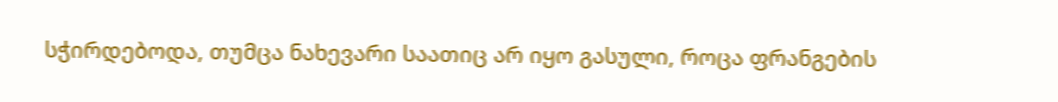სჭირდებოდა, თუმცა ნახევარი საათიც არ იყო გასული, როცა ფრანგების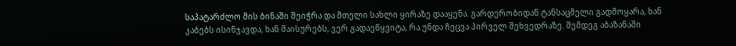საპატარძლო მის ბინაში შეიჭრა და მთელი სახლი ყირაზე დააყენა. გარდერობიდან ტანსაცმელი გადმოყარა, ხან კაბებს ისინჯავდა, ხან მაისურებს, ვერ გადაეწყვიტა, რა უნდა ჩეცვა პირველ შეხვედრაზე. შემდეგ აბაზანაში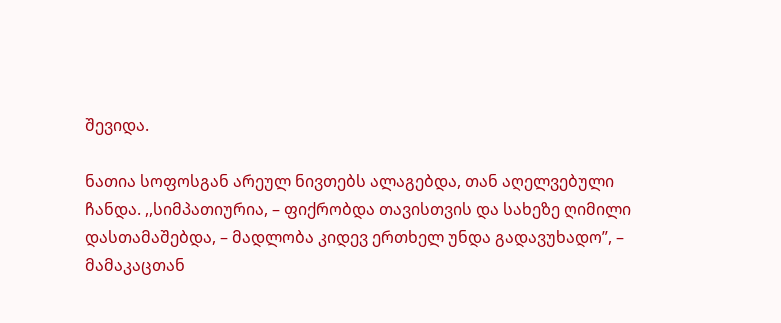შევიდა.

ნათია სოფოსგან არეულ ნივთებს ალაგებდა, თან აღელვებული ჩანდა. ,,სიმპათიურია, – ფიქრობდა თავისთვის და სახეზე ღიმილი დასთამაშებდა, – მადლობა კიდევ ერთხელ უნდა გადავუხადო”, – მამაკაცთან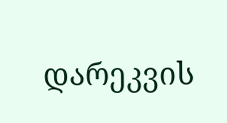დარეკვის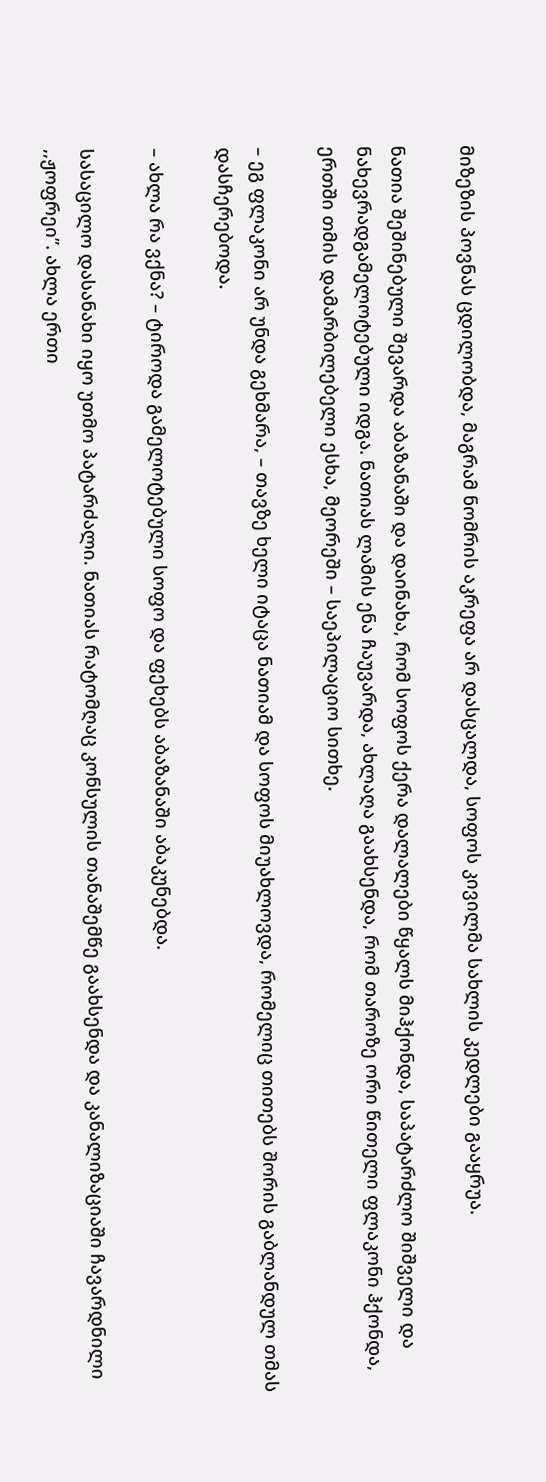მიზეზის პოვნას ცდილობდა, მაგრამ ნომრის აკრეფა არ დასცალდა, სოფოს კივილმა სახლის კედლები გააყრუა.

ნათია შეშინებული შევარდა აბაზანაში და დაინახა, რომ სოფოს ქერა დალალები წყალს მიჰქონდა, საპატარძლო შიშველი და ნახევრადგამელოტებული იდგა. ნათიას ლამის ენა ჩაუვარდა, ახლაღა გაახსენდა, რომ თაროზე ორი წითელი ფლაკონი ჰქონდა, ერთში თმის დამარბილებელი ესხა, მეორეში – საეპილაციო სითხე.

– ეგ ფლაკონი არ უნდა გეხმარა, – თავზე ხელი იტაცა ნათიამ და სოფოს მიუახლოვდა, რომელიც თითებს შორის გაბლანდულ თმას დასჩერებოდა.

– ახლა რა ვქნა? – ტიროდა გამელოტებული სოფო და ფეხებს აბაზანაში აბაკუნებდა.

სასაცილო დასანახი იყო უთმო პატარძალი. ნათიას რატომღაც კონსულის თანაშემწე გაახსენდა და კანალიზაციაში ჩავარდნილი ,,ჟოფრეი”. ახლა ერთი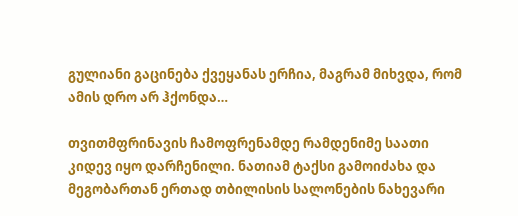გულიანი გაცინება ქვეყანას ერჩია, მაგრამ მიხვდა, რომ ამის დრო არ ჰქონდა…

თვითმფრინავის ჩამოფრენამდე რამდენიმე საათი კიდევ იყო დარჩენილი. ნათიამ ტაქსი გამოიძახა და მეგობართან ერთად თბილისის სალონების ნახევარი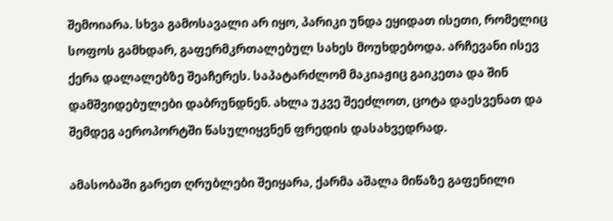შემოიარა. სხვა გამოსავალი არ იყო, პარიკი უნდა ეყიდათ ისეთი, რომელიც სოფოს გამხდარ, გაფერმკრთალებულ სახეს მოუხდებოდა. არჩევანი ისევ ქერა დალალებზე შეაჩერეს. საპატარძლომ მაკიაჟიც გაიკეთა და შინ დამშვიდებულები დაბრუნდნენ. ახლა უკვე შეეძლოთ, ცოტა დაესვენათ და შემდეგ აეროპორტში წასულიყვნენ ფრედის დასახვედრად.

ამასობაში გარეთ ღრუბლები შეიყარა, ქარმა აშალა მიწაზე გაფენილი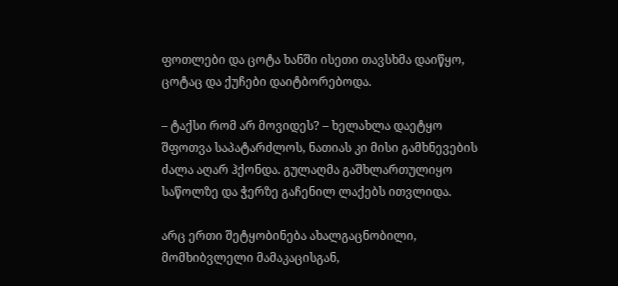ფოთლები და ცოტა ხანში ისეთი თავსხმა დაიწყო, ცოტაც და ქუჩები დაიტბორებოდა.

– ტაქსი რომ არ მოვიდეს? – ხელახლა დაეტყო შფოთვა საპატარძლოს, ნათიას კი მისი გამხნევების ძალა აღარ ჰქონდა. გულაღმა გაშხლართულიყო საწოლზე და ჭერზე გაჩენილ ლაქებს ითვლიდა.

არც ერთი შეტყობინება ახალგაცნობილი, მომხიბვლელი მამაკაცისგან,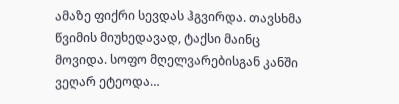ამაზე ფიქრი სევდას ჰგვირდა. თავსხმა წვიმის მიუხედავად, ტაქსი მაინც მოვიდა. სოფო მღელვარებისგან კანში ვეღარ ეტეოდა…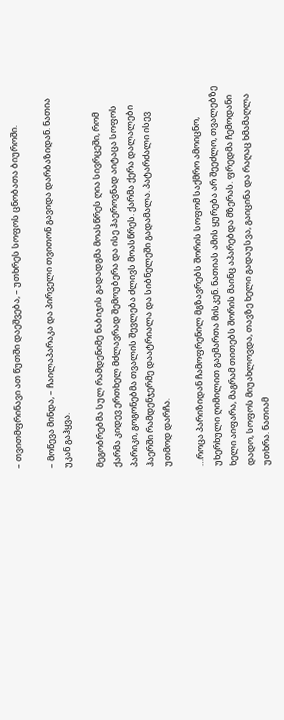– თვითმფრინავი ათ წუთში დაეშვება, – უთხრეს სოფოს ცნობათა ბიუროში.

– მოწევა მინდა, – ჩაილაპარაკა და პირველი თვითონ გავიდა დარბაზიდან. ნათია უკან გაჰყვა.

მეგობრებმა სულ რამდენიმე ნაბიჯის გადადგმა მოასწრეს ღია სივრცეში, რომ ქარმა კიდევ ერთხელ მძლავრად შემოუბერა და ისე ჰაეროვნად აიტაცა სოფოს პარიკი, გოგონებმა თვალის შევლება ძლივს მოასწრეს. ქარმა ქერა დალალები ჰაერში რამდენჯერმე დაატრიალა და სიბნელეში გადამალა. პატარძალი ისევ უთმოდ დარჩა.

…როცა პარიზიდან ჩამოფრენილ მგზავრებს შორის სოფომ საქმრო ამოიცნო, უხერხული ღიმილით გაემართა მისკენ. ნათიას ამის ყურება არ შეეძლო, თვალებზე ხელი აიფარა, მაგრამ თითებს შორის მაინც აპარებდა მზერას. ფრედმა ჩემოდანი დადო, სოფოს მიუახლოვდა, თავზე ხელი გადაუსვა, გაიცინა და რაღაც ხმამაღლა უთხრა. ნათიამ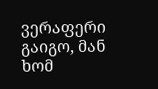ვერაფერი გაიგო, მან ხომ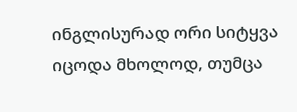ინგლისურად ორი სიტყვა იცოდა მხოლოდ, თუმცა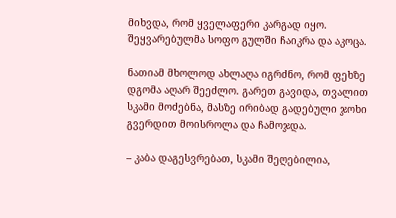მიხვდა, რომ ყველაფერი კარგად იყო. შეყვარებულმა სოფო გულში ჩაიკრა და აკოცა.

ნათიამ მხოლოდ ახლაღა იგრძნო, რომ ფეხზე დგომა აღარ შეეძლო. გარეთ გავიდა, თვალით სკამი მოძებნა, მასზე ირიბად გადებული ჯოხი გვერდით მოისროლა და ჩამოჯდა.

– კაბა დაგესვრებათ, სკამი შეღებილია,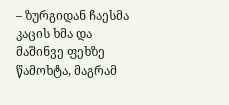– ზურგიდან ჩაესმა კაცის ხმა და მაშინვე ფეხზე წამოხტა, მაგრამ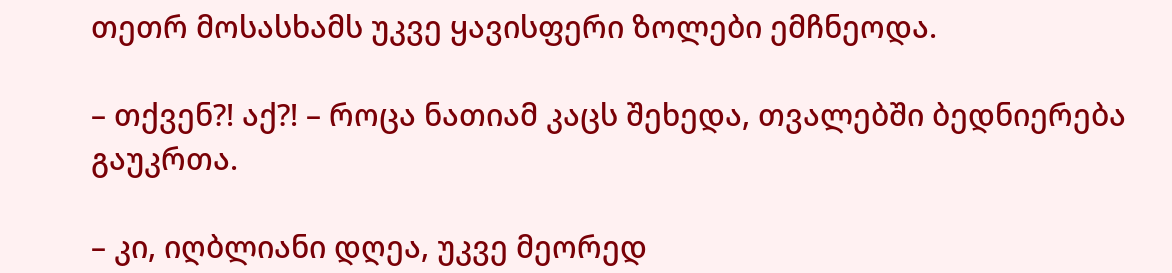თეთრ მოსასხამს უკვე ყავისფერი ზოლები ემჩნეოდა.

– თქვენ?! აქ?! – როცა ნათიამ კაცს შეხედა, თვალებში ბედნიერება გაუკრთა.

– კი, იღბლიანი დღეა, უკვე მეორედ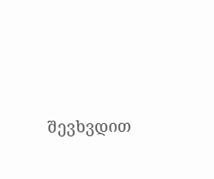შევხვდით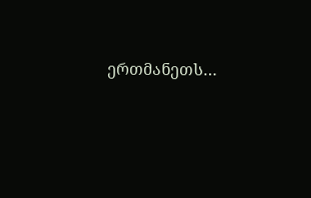ერთმანეთს…